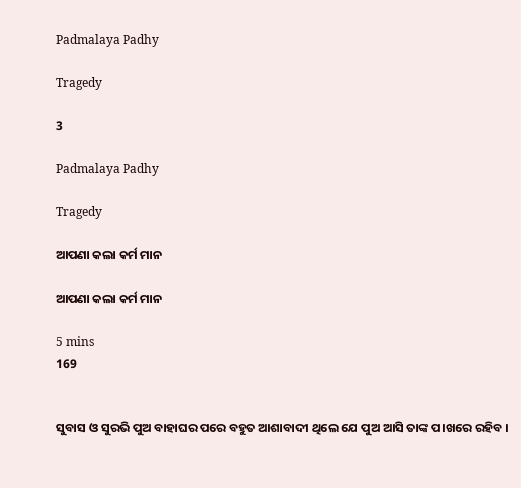Padmalaya Padhy

Tragedy

3

Padmalaya Padhy

Tragedy

ଆପଣା କଲା କର୍ମ ମାନ

ଆପଣା କଲା କର୍ମ ମାନ

5 mins
169


ସୁବାସ ଓ ସୁରଭି ପୁଅ ବାହାଘର ପରେ ବହୁତ ଆଶାବାଦୀ ଥିଲେ ଯେ ପୁଅ ଆସି ତାଙ୍କ ପ।ଖରେ ରହିବ ।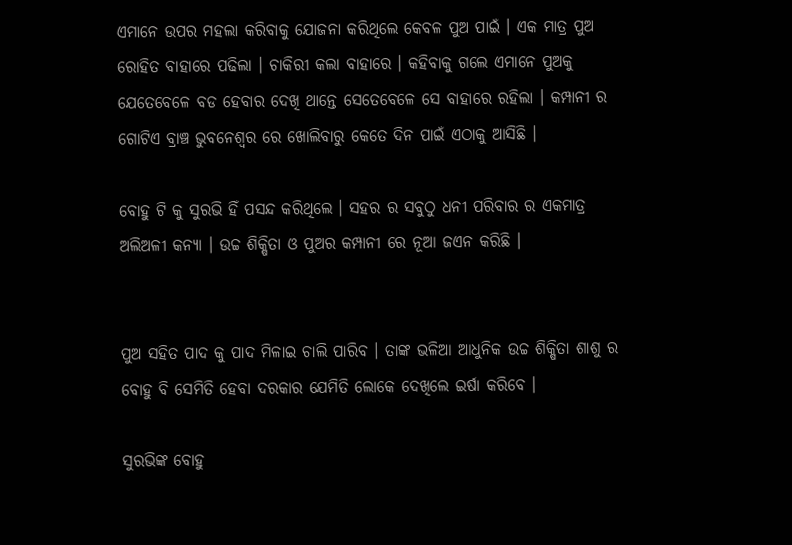ଏମାନେ ଉପର ମହଲା କରିବାକୁ ଯୋଜନା କରିଥିଲେ କେବଳ ପୁଅ ପାଇଁ । ଏକ ମାତ୍ର ପୁଅ ରୋହିତ ବାହାରେ ପଢିଲା । ଚାକିରୀ କଲା ବାହାରେ । କହିବାକୁ ଗଲେ ଏମାନେ ପୁଅକୁ ଯେତେବେଳେ ବଡ ହେବାର ଦେଖି ଥାନ୍ତେ ସେତେବେଳେ ସେ ବାହାରେ ରହିଲା । କମ୍ପାନୀ ର ଗୋଟିଏ ବ୍ରାଞ୍ଚ ଭୁବନେଶ୍ୱର ରେ ଖୋଲିବାରୁ କେତେ ଦିନ ପାଇଁ ଏଠାକୁ ଆସିଛି ।

ବୋହୁ ଟି କୁ ସୁରଭି ହିଁ ପସନ୍ଦ କରିଥିଲେ । ସହର ର ସବୁଠୁ ଧନୀ ପରିବାର ର ଏକମାତ୍ର ଅଲିଅଳୀ କନ୍ୟା । ଉଚ୍ଚ ଶିକ୍ଷିତା ଓ ପୁଅର କମ୍ପାନୀ ରେ ନୂଆ ଜଏନ କରିଛି ।


ପୁଅ ସହିତ ପାଦ କୁ ପାଦ ମିଳାଇ ଚାଲି ପାରିବ । ତାଙ୍କ ଭଳିଆ ଆଧୁନିକ ଉଚ୍ଚ ଶିକ୍ଷିତା ଶାଶୁ ର ବୋହୁ ବି ସେମିତି ହେବା ଦରକାର ଯେମିତି ଲୋକେ ଦେଖିଲେ ଇର୍ଷା କରିବେ ।

ସୁରଭିଙ୍କ ବୋହୁ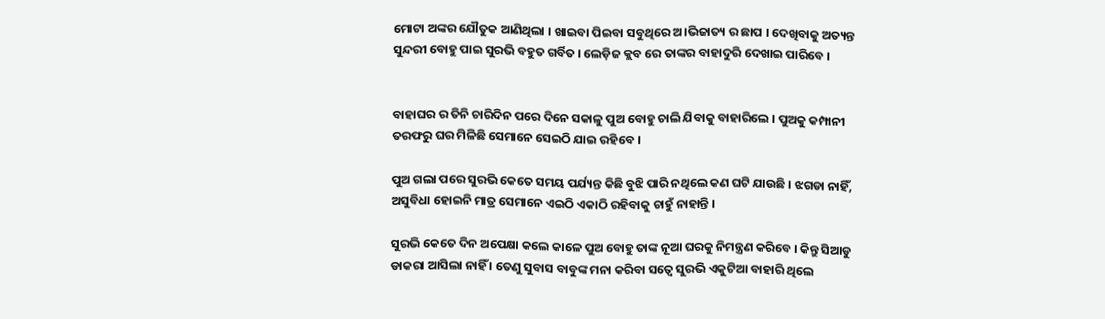ମୋଟା ଅଙ୍କର ଯୌତୁକ ଆଣିଥିଲା । ଖାଇବା ପିଇବା ସବୁଥିରେ ଅ।ଭିଜାତ୍ୟ ର ଛାପ । ଦେଖିବାକୁ ଅତ୍ୟନ୍ତ ସୁନ୍ଦରୀ ବୋହୁ ପାଇ ସୁରଭି ବହୁତ ଗର୍ବିତ । ଲେଡ଼ିଜ କ୍ଲବ ରେ ତାଙ୍କର ବାହାଦୁରି ଦେଖାଇ ପାରିବେ ।


ବାହାଘର ର ତିନି ଚାରିଦିନ ପରେ ଦିନେ ସକାଳୁ ପୁଅ ବୋହୁ ଚାଲି ଯିବାକୁ ବାହାରିଲେ । ପୁଅକୁ କମ୍ପାନୀ ତରଫରୁ ଘର ମିଳିଛି ସେମାନେ ସେଇଠି ଯାଇ ରହିବେ ।

ପୁଅ ଗଲା ପରେ ସୁରଭି କେତେ ସମୟ ପର୍ଯ୍ୟନ୍ତ କିଛି ବୁଝି ପାରି ନଥିଲେ କଣ ଘଟି ଯାଉଛି । ଝଗଡା ନାହିଁ, ଅସୁବିଧା ହୋଇନି ମାତ୍ର ସେମାନେ ଏଇଠି ଏକାଠି ରହିବାକୁ ଚାହୁଁ ନାହାନ୍ତି ।

ସୁରଭି କେତେ ଦିନ ଅପେକ୍ଷା କଲେ କାଳେ ପୁଅ ବୋହୁ ତାଙ୍କ ନୂଆ ଘରକୁ ନିମନ୍ତ୍ରଣ କରିବେ । କିନ୍ତୁ ସିଆଡୁ ଡାକରା ଆସିଲା ନାହିଁ । ତେଣୁ ସୁବାସ ବାବୁଙ୍କ ମନା କରିବା ସତ୍ୱେ ସୁରଭି ଏକୁଟିଆ ବାହାରି ଥିଲେ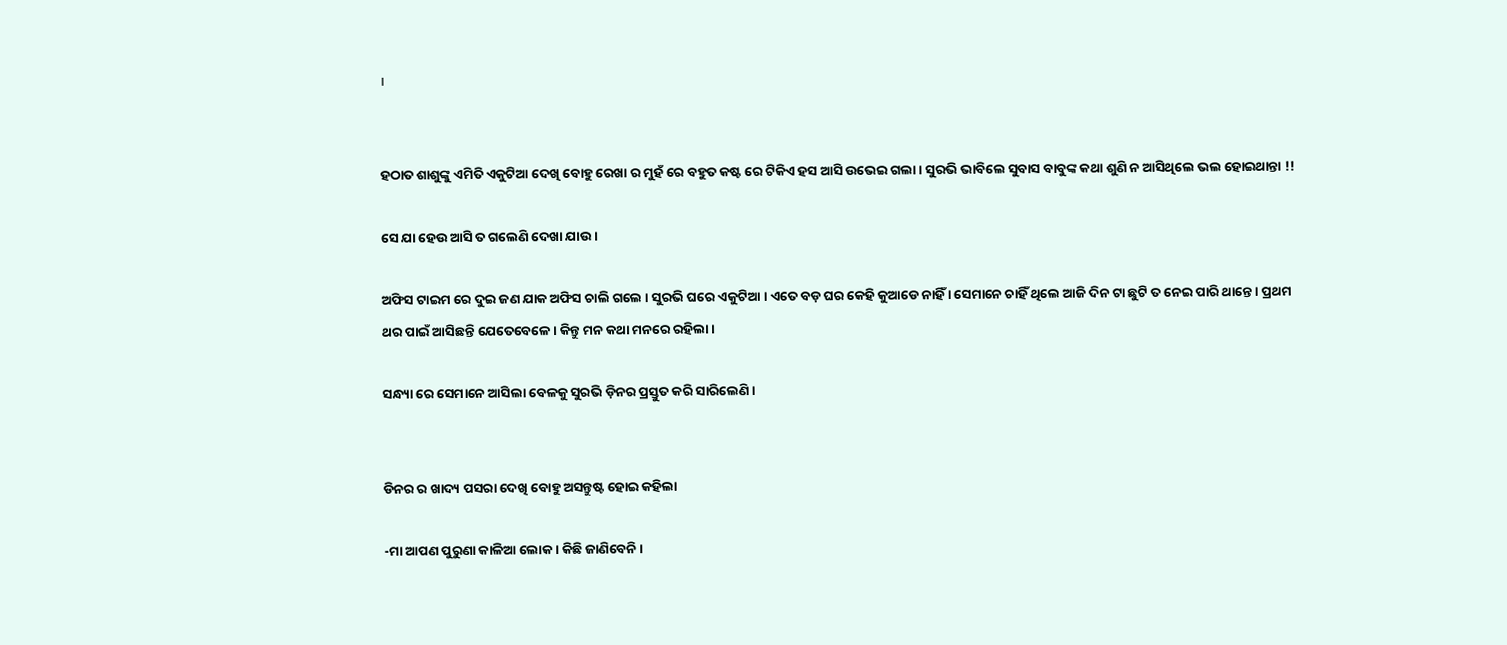।


ହଠାତ ଶାଶୁଙ୍କୁ ଏମିତି ଏକୁଟିଆ ଦେଖି ବୋହୁ ରେଖା ର ମୁହଁ ରେ ବହୁତ କଷ୍ଟ ରେ ଟିକିଏ ହସ ଆସି ଉଭେଇ ଗଲା । ସୁରଭି ଭାବିଲେ ସୁବାସ ବାବୁଙ୍କ କଥା ଶୁଣି ନ ଆସିଥିଲେ ଭଲ ହୋଇଥାନ୍ତା !!

ସେ ଯା ହେଉ ଆସି ତ ଗଲେଣି ଦେଖା ଯାଉ ।

ଅଫିସ ଟାଇମ ରେ ଦୁଇ ଜଣ ଯାକ ଅଫିସ ଚାଲି ଗଲେ । ସୁରଭି ଘରେ ଏକୁଟିଆ । ଏତେ ବଡ଼ ଘର କେହି କୁଆଡେ ନାହିଁ । ସେମାନେ ଚାହିଁ ଥିଲେ ଆଜି ଦିନ ଟା ଛୁଟି ତ ନେଇ ପାରି ଥାନ୍ତେ । ପ୍ରଥମ ଥର ପାଇଁ ଆସିଛନ୍ତି ଯେତେବେଳେ । କିନ୍ତୁ ମନ କଥା ମନରେ ରହିଲା ।

ସନ୍ଧ୍ୟା ରେ ସେମାନେ ଆସିଲା ବେଳକୁ ସୁରଭି ଡ଼ିନର ପ୍ରସ୍ତୁତ କରି ସାରିଲେଣି ।


ଡିନର ର ଖାଦ୍ୟ ପସରା ଦେଖି ବୋହୁ ଅସନ୍ତୁଷ୍ଟ ହୋଇ କହିଲା

-ମା ଆପଣ ପୁରୁଣା କାଳିଆ ଲୋକ । କିଛି ଜାଣିବେନି ।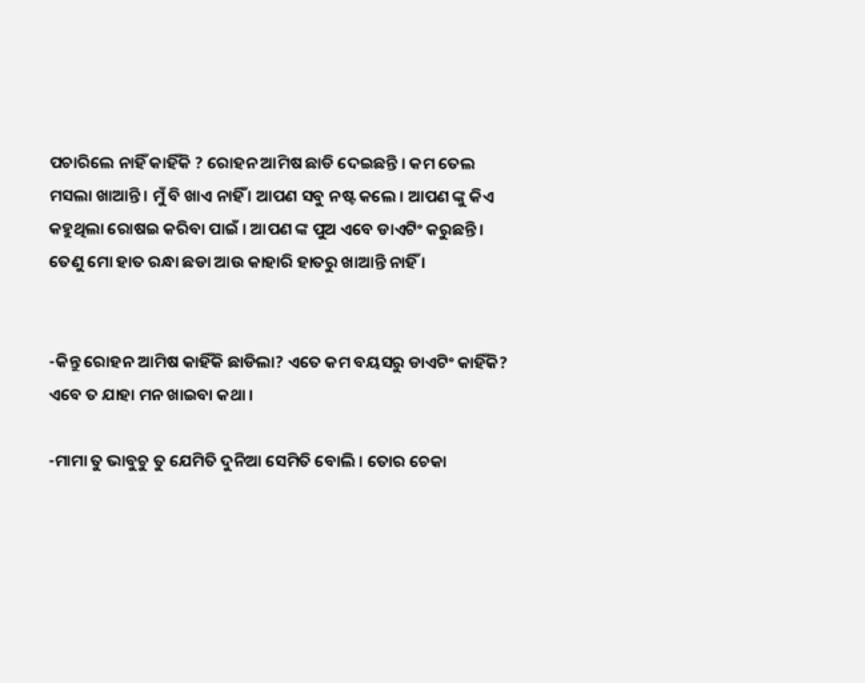ପଚାରିଲେ ନାହିଁ କାହିଁକି ? ରୋହନ ଆମିଷ ଛାଡି ଦେଇଛନ୍ତି । କମ ତେଲ ମସଲା ଖାଆନ୍ତି । ମୁଁ ବି ଖାଏ ନାହିଁ । ଆପଣ ସବୁ ନଷ୍ଟ କଲେ । ଆପଣ ଙ୍କୁ କିଏ କହୁଥିଲା ରୋଷଇ କରିବା ପାଇଁ । ଆପଣ ଙ୍କ ପୁଅ ଏବେ ଡାଏଟିଂ କରୁଛନ୍ତି । ତେଣୁ ମୋ ହାତ ରନ୍ଧା ଛଡା ଆଉ କାହାରି ହାତରୁ ଖାଆନ୍ତି ନାହିଁ ।


-କିନ୍ତୁ ରୋହନ ଆମିଷ କାହିଁକି ଛାଡିଲା? ଏତେ କମ ବୟସରୁ ଡାଏଟିଂ କାହିଁକି? ଏବେ ତ ଯାହା ମନ ଖାଇବା କଥା ।

-ମାମା ତୁ ଭାବୁଚୁ ତୁ ଯେମିତି ଦୁନିଆ ସେମିତି ବୋଲି । ତୋର ଚେକା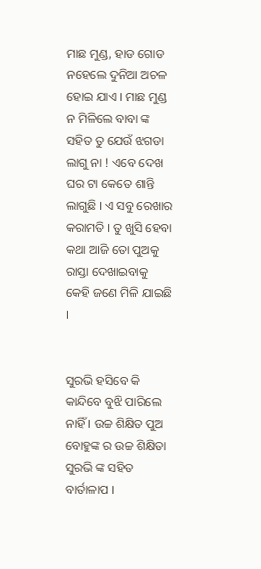ମାଛ ମୁଣ୍ଡ, ହାଡ ଗୋଡ ନହେଲେ ଦୁନିଆ ଅଚଳ ହୋଇ ଯାଏ । ମାଛ ମୁଣ୍ଡ ନ ମିଳିଲେ ବାବା ଙ୍କ ସହିତ ତୁ ଯେଉଁ ଝଗଡା ଲାଗୁ ନା ! ଏବେ ଦେଖ ଘର ଟା କେତେ ଶାନ୍ତି ଲାଗୁଛି । ଏ ସବୁ ରେଖାର କରାମତି । ତୁ ଖୁସି ହେବା କଥା ଆଜି ତୋ ପୁଅକୁ ରାସ୍ତା ଦେଖାଇବାକୁ କେହି ଜଣେ ମିଳି ଯାଇଛି ।


ସୁରଭି ହସିବେ କି କାନ୍ଦିବେ ବୁଝି ପାରିଲେ ନାହିଁ । ଉଚ୍ଚ ଶିକ୍ଷିତ ପୁଅ ବୋହୁଙ୍କ ର ଉଚ୍ଚ ଶିକ୍ଷିତା ସୁରଭି ଙ୍କ ସହିତ ବାର୍ତାଳାପ ।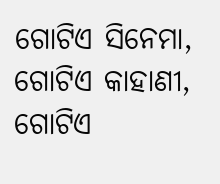ଗୋଟିଏ ସିନେମା, ଗୋଟିଏ କାହାଣୀ, ଗୋଟିଏ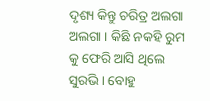ଦୃଶ୍ୟ କିନ୍ତୁ ଚରିତ୍ର ଅଲଗା ଅଲଗା । କିଛି ନକହି ରୁମ କୁ ଫେରି ଆସି ଥିଲେ ସୁରଭି । ବୋହୁ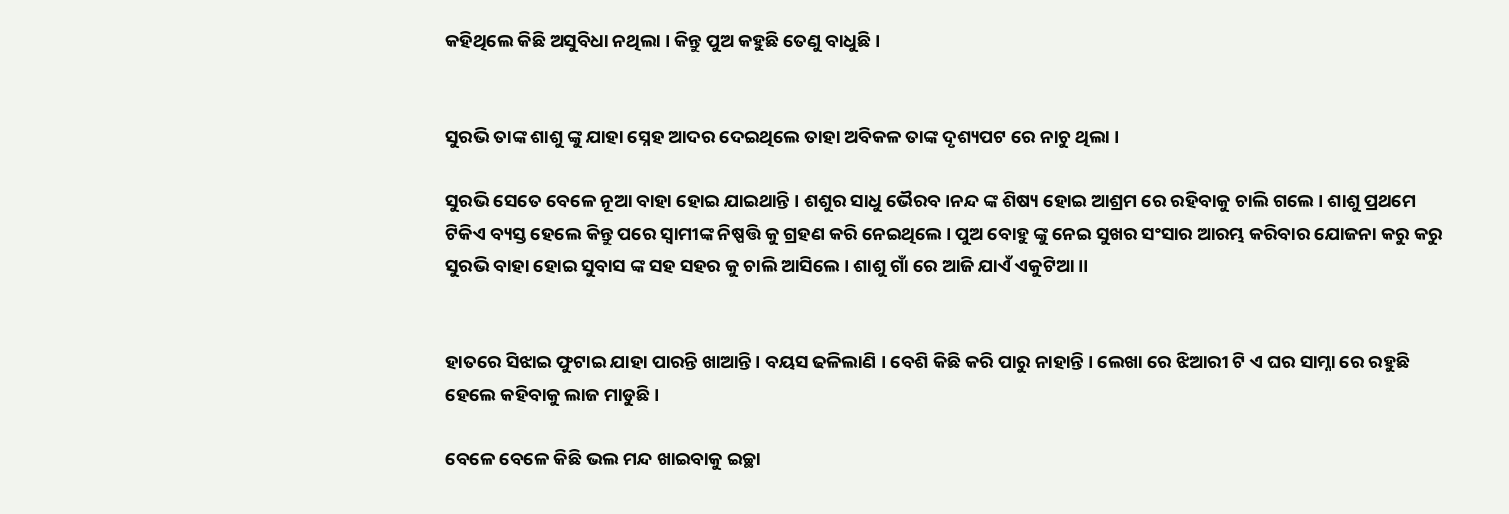କହିଥିଲେ କିଛି ଅସୁବିଧା ନଥିଲା । କିନ୍ତୁ ପୁଅ କହୁଛି ତେଣୁ ବାଧୁଛି ।


ସୁରଭି ତାଙ୍କ ଶାଶୁ ଙ୍କୁ ଯାହା ସ୍ନେହ ଆଦର ଦେଇଥିଲେ ତାହା ଅବିକଳ ତାଙ୍କ ଦୃଶ୍ୟପଟ ରେ ନାଚୁ ଥିଲା ।

ସୁରଭି ସେତେ ବେଳେ ନୂଆ ବାହା ହୋଇ ଯାଇଥାନ୍ତି । ଶଶୁର ସାଧୁ ଭୈରବ।ନନ୍ଦ ଙ୍କ ଶିଷ୍ୟ ହୋଇ ଆଶ୍ରମ ରେ ରହିବାକୁ ଚାଲି ଗଲେ । ଶାଶୁ ପ୍ରଥମେ ଟିକିଏ ବ୍ୟସ୍ତ ହେଲେ କିନ୍ତୁ ପରେ ସ୍ୱାମୀଙ୍କ ନିଷ୍ପତ୍ତି କୁ ଗ୍ରହଣ କରି ନେଇଥିଲେ । ପୁଅ ବୋହୁ ଙ୍କୁ ନେଇ ସୁଖର ସଂସାର ଆରମ୍ଭ କରିବାର ଯୋଜନା କରୁ କରୁ ସୁରଭି ବାହା ହୋଇ ସୁବାସ ଙ୍କ ସହ ସହର କୁ ଚାଲି ଆସିଲେ । ଶାଶୁ ଗାଁ ରେ ଆଜି ଯାଏଁ ଏକୁଟିଆ ।।


ହାତରେ ସିଝାଇ ଫୁଟାଇ ଯାହା ପାରନ୍ତି ଖାଆନ୍ତି । ବୟସ ଢଳିଲାଣି । ବେଶି କିଛି କରି ପାରୁ ନାହାନ୍ତି । ଲେଖା ରେ ଝିଆରୀ ଟି ଏ ଘର ସାମ୍ନା ରେ ରହୁଛି ହେଲେ କହିବାକୁ ଲାଜ ମାଡୁଛି ।

ବେଳେ ବେଳେ କିଛି ଭଲ ମନ୍ଦ ଖାଇବାକୁ ଇଚ୍ଛା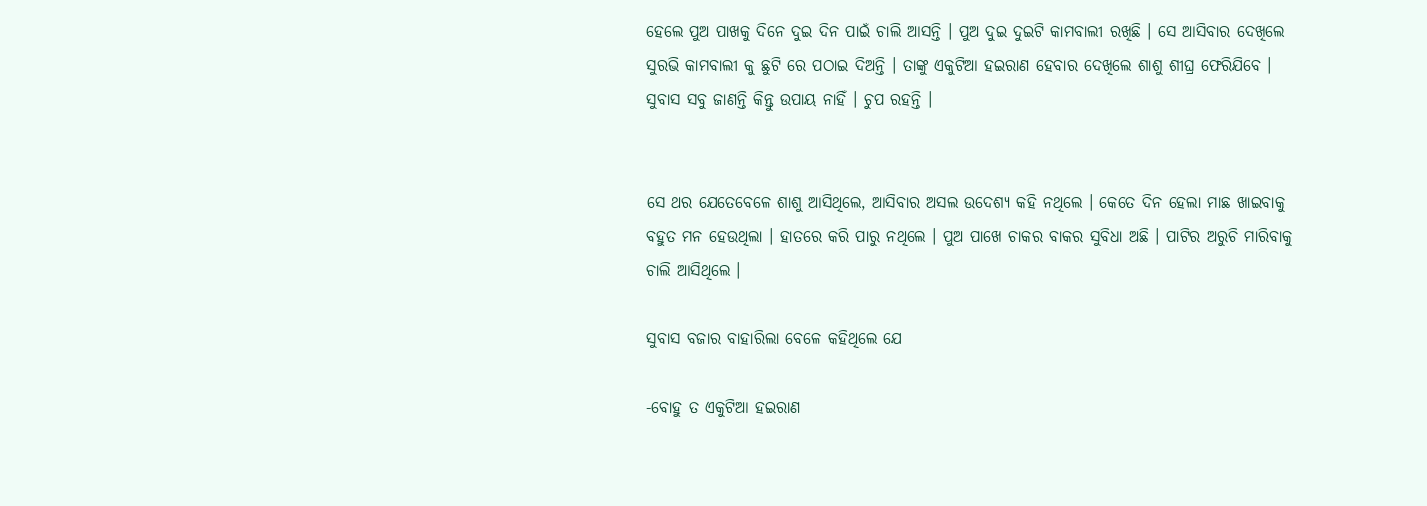ହେଲେ ପୁଅ ପାଖକୁ ଦିନେ ଦୁଇ ଦିନ ପାଇଁ ଚାଲି ଆସନ୍ତି । ପୁଅ ଦୁଇ ଦୁଇଟି କାମବାଲୀ ରଖିଛି । ସେ ଆସିବାର ଦେଖିଲେ ସୁରଭି କାମବାଲୀ କୁ ଛୁଟି ରେ ପଠାଇ ଦିଅନ୍ତି । ତାଙ୍କୁ ଏକୁଟିଆ ହଇରାଣ ହେବାର ଦେଖିଲେ ଶାଶୁ ଶୀଘ୍ର ଫେରିଯିବେ । ସୁବାସ ସବୁ ଜାଣନ୍ତି କିନ୍ତୁ ଉପାୟ ନାହିଁ । ଚୁପ ରହନ୍ତି ।


ସେ ଥର ଯେତେବେଳେ ଶାଶୁ ଆସିଥିଲେ, ଆସିବାର ଅସଲ ଉଦେଶ୍ୟ କହି ନଥିଲେ । କେତେ ଦିନ ହେଲା ମାଛ ଖାଇବାକୁ ବହୁତ ମନ ହେଉଥିଲା । ହାତରେ କରି ପାରୁ ନଥିଲେ । ପୁଅ ପାଖେ ଚାକର ବାକର ସୁବିଧା ଅଛି । ପାଟିର ଅରୁଚି ମାରିବାକୁ ଚାଲି ଆସିଥିଲେ ।

ସୁବାସ ବଜାର ବାହାରିଲା ବେଳେ କହିଥିଲେ ଯେ

-ବୋହୁ ତ ଏକୁଟିଆ ହଇରାଣ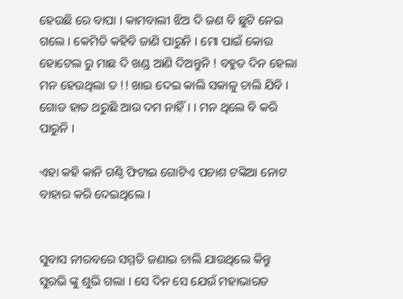ହେଉଛି ରେ ବାପା । କାମବାଲୀ ଝିଅ ଦି ଜଣ ବି ଛୁଟି ନେଇ ଗଲେ । କେମିତି କହିବି ଜାଣି ପାରୁନି । ମୋ ପାଇଁ କୋଉ ହୋଟେଲ ରୁ ମାଛ ଦି ଖଣ୍ଡ ଆଣି ଦିଅନ୍ତୁନି ! ବହୁତ ଦିନ ହେଲା ମନ ହେଉଥିଲା ତ !! ଖାଇ ଦେଇ କାଲି ସକାଳୁ ଚାଲି ଯିବି । ଗୋଡ ହାତ ଥରୁଛି ଆଉ ଦମ ନାହିଁ । । ମନ ଥିଲେ ବି କରି ପାରୁନି ।

ଏହା କହି କାନି ଗଣ୍ଠି ଫିଟାଇ ଗୋଟିଏ ପଚାଶ ଟଙ୍କିଆ ନୋଟ ବାହାର କରି ଦେଇଥିଲେ ।


ସୁବାସ ନୀରବରେ ସମ୍ମତି ଜଣାଇ ଚାଲି ଯାଉଥିଲେ କିନ୍ତୁ ସୁରଭି ଙ୍କୁ ଶୁଭି ଗଲା । ସେ ଦିନ ସେ ଯେଉଁ ମହାଭାରତ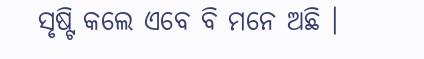ସୃଷ୍ଟି କଲେ ଏବେ ବି ମନେ ଅଛି ।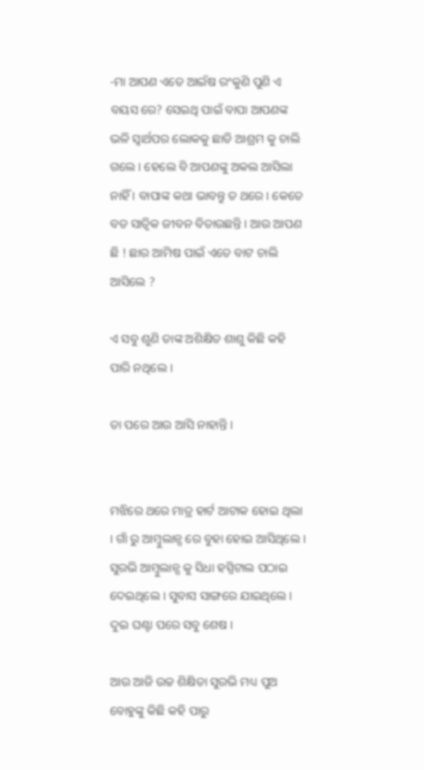-ମା ଆପଣ ଏତେ ଆଇଁଷ ରଂକୁଣି ପୁଣି ଏ ବୟସ ରେ? ସେଇଥି ପାଇଁ ବାପା ଆପଣଙ୍କ ଭଳି ସ୍ୱାର୍ଥପର ଲୋକକୁ ଛାଡି ଆଶ୍ରମ କୁ ଚାଲି ଗଲେ । ହେଲେ ବି ଆପଣଙ୍କୁ ଅକଲ ଆସିଲା ନାହିଁ । ବାପାଙ୍କ କଥା ଭାବନ୍ତୁ ତ ଥରେ । କେତେ ବଡ ସାତ୍ଵିକ ଜୀବନ ବିତାଉଛନ୍ତି । ଆଉ ଆପଣ ଛି ! ଛାର ଆମିଷ ପାଇଁ ଏତେ ବାଟ ଚାଲି ଆସିଲେ ?

ଏ ସବୁ ଶୁଣି ତାଙ୍କ ଅଶିକ୍ଷିତ ଶାଶୁ କିଛି କହି ପାରି ନଥିଲେ ।

ତା ପରେ ଆଉ ଆସି ନାହାନ୍ତି ।


ମଝିରେ ଥରେ ମାତ୍ର ହାର୍ଟ ଆଟାକ ହୋଇ ଥିଲା । ଗାଁ ରୁ ଆମ୍ବୁଲାନ୍ସ ରେ ବୁହା ହୋଇ ଆସିଥିଲେ । ସୁରଭି ଆମ୍ବୁଲାନ୍ସ କୁ ସିଧା ହସ୍ପିଟାଲ ପଠାଇ ଦେଇଥିଲେ । ସୁବାସ ସାଙ୍ଗରେ ଯାଇଥିଲେ । ଦୁଇ ଘଣ୍ଟା ପରେ ସବୁ ଶେଷ ।

ଆଉ ଆଜି ଉଚ୍ଚ ଶିକ୍ଷିତା ସୁରଭି ମଧ୍ୟ ପୁଅ ବୋହୁଙ୍କୁ କିଛି କହି ପାରୁ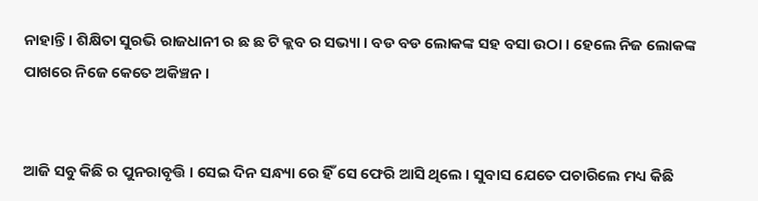ନାହାନ୍ତି । ଶିକ୍ଷିତା ସୁରଭି ରାଜଧାନୀ ର ଛ ଛ ଟି କ୍ଲବ ର ସଭ୍ୟା । ବଡ ବଡ ଲୋକଙ୍କ ସହ ବସା ଉଠା । ହେଲେ ନିଜ ଲୋକଙ୍କ ପାଖରେ ନିଜେ କେତେ ଅକିଞ୍ଚନ ।


ଆଜି ସବୁ କିଛି ର ପୁନରାବୃତ୍ତି । ସେଇ ଦିନ ସନ୍ଧ୍ୟା ରେ ହିଁ ସେ ଫେରି ଆସି ଥିଲେ । ସୁବାସ ଯେତେ ପଚାରିଲେ ମଧ୍ୟ କିଛି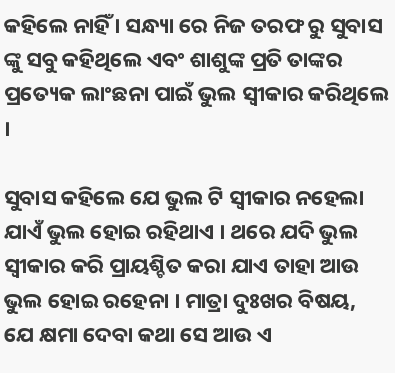କହିଲେ ନାହିଁ । ସନ୍ଧ୍ୟା ରେ ନିଜ ତରଫ ରୁ ସୁବାସ ଙ୍କୁ ସବୁ କହିଥିଲେ ଏବଂ ଶାଶୁଙ୍କ ପ୍ରତି ତାଙ୍କର ପ୍ରତ୍ୟେକ ଲାଂଛନା ପାଇଁ ଭୁଲ ସ୍ୱୀକାର କରିଥିଲେ ।

ସୁବାସ କହିଲେ ଯେ ଭୁଲ ଟି ସ୍ୱୀକାର ନହେଲା ଯାଏଁ ଭୁଲ ହୋଇ ରହିଥାଏ । ଥରେ ଯଦି ଭୁଲ ସ୍ୱୀକାର କରି ପ୍ରାୟଶ୍ଚିତ କରା ଯାଏ ତାହା ଆଉ ଭୁଲ ହୋଇ ରହେନା । ମାତ୍ରା ଦୁଃଖର ବିଷୟ, ଯେ କ୍ଷମା ଦେବା କଥା ସେ ଆଉ ଏ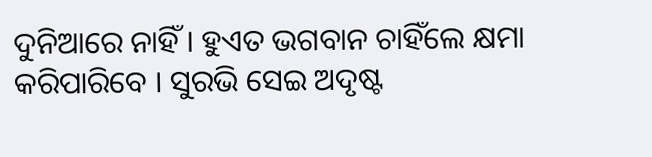ଦୁନିଆରେ ନାହିଁ । ହୁଏତ ଭଗବାନ ଚାହିଁଲେ କ୍ଷମା କରିପାରିବେ । ସୁରଭି ସେଇ ଅଦୃଷ୍ଟ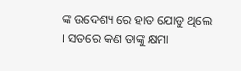ଙ୍କ ଉଦେଶ୍ୟ ରେ ହାତ ଯୋଡୁ ଥିଲେ । ସତରେ କଣ ତାଙ୍କୁ କ୍ଷମା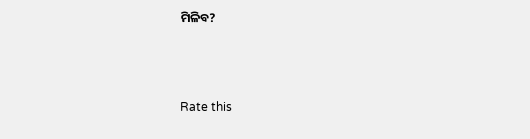ମିଳିବ?



Rate this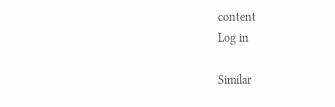content
Log in

Similar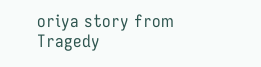oriya story from Tragedy